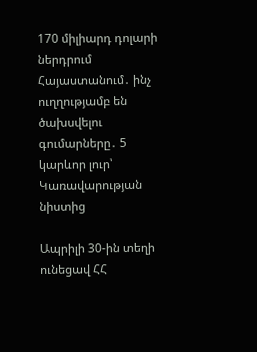170 միլիարդ դոլարի ներդրում Հայաստանում․ ինչ ուղղությամբ են ծախսվելու գումարները․ 5 կարևոր լուր՝ Կառավարության նիստից

Ապրիլի 30-ին տեղի ունեցավ ՀՀ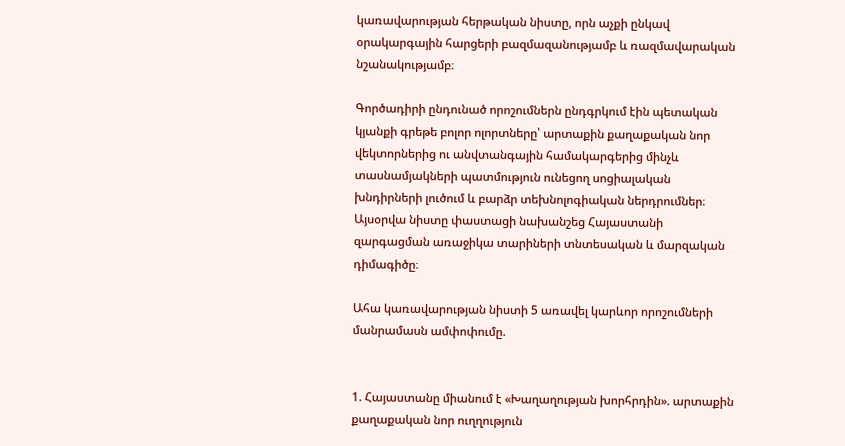կառավարության հերթական նիստը, որն աչքի ընկավ օրակարգային հարցերի բազմազանությամբ և ռազմավարական նշանակությամբ։

Գործադիրի ընդունած որոշումներն ընդգրկում էին պետական կյանքի գրեթե բոլոր ոլորտները՝ արտաքին քաղաքական նոր վեկտորներից ու անվտանգային համակարգերից մինչև տասնամյակների պատմություն ունեցող սոցիալական խնդիրների լուծում և բարձր տեխնոլոգիական ներդրումներ։ Այսօրվա նիստը փաստացի նախանշեց Հայաստանի զարգացման առաջիկա տարիների տնտեսական և մարզական դիմագիծը։

Ահա կառավարության նիստի 5 առավել կարևոր որոշումների մանրամասն ամփոփումը.


1. Հայաստանը միանում է «Խաղաղության խորհրդին». արտաքին քաղաքական նոր ուղղություն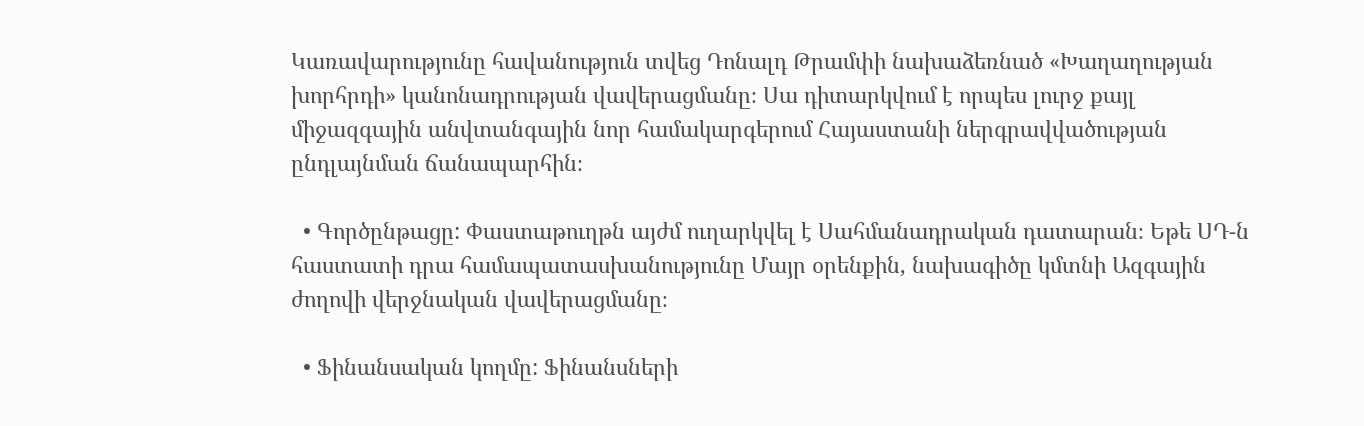Կառավարությունը հավանություն տվեց Դոնալդ Թրամփի նախաձեռնած «Խաղաղության խորհրդի» կանոնադրության վավերացմանը։ Սա դիտարկվում է որպես լուրջ քայլ միջազգային անվտանգային նոր համակարգերում Հայաստանի ներգրավվածության ընդլայնման ճանապարհին։

  • Գործընթացը: Փաստաթուղթն այժմ ուղարկվել է Սահմանադրական դատարան։ Եթե ՍԴ-ն հաստատի դրա համապատասխանությունը Մայր օրենքին, նախագիծը կմտնի Ազգային ժողովի վերջնական վավերացմանը։

  • Ֆինանսական կողմը: Ֆինանսների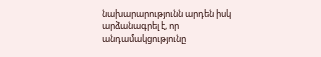նախարարությունն արդեն իսկ արձանագրել է, որ անդամակցությունը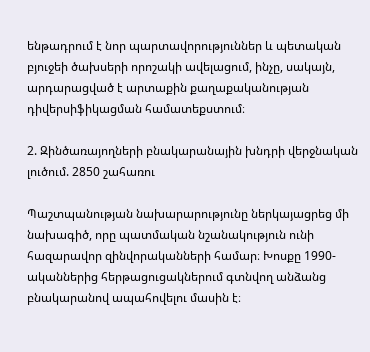ենթադրում է նոր պարտավորություններ և պետական բյուջեի ծախսերի որոշակի ավելացում, ինչը, սակայն, արդարացված է արտաքին քաղաքականության դիվերսիֆիկացման համատեքստում։

2. Զինծառայողների բնակարանային խնդրի վերջնական լուծում. 2850 շահառու

Պաշտպանության նախարարությունը ներկայացրեց մի նախագիծ, որը պատմական նշանակություն ունի հազարավոր զինվորականների համար։ Խոսքը 1990-ականներից հերթացուցակներում գտնվող անձանց բնակարանով ապահովելու մասին է։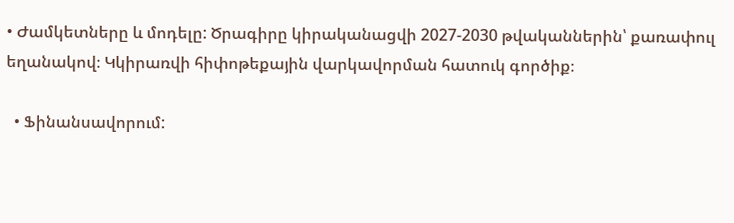• Ժամկետները և մոդելը: Ծրագիրը կիրականացվի 2027-2030 թվականներին՝ քառափուլ եղանակով։ Կկիրառվի հիփոթեքային վարկավորման հատուկ գործիք։

  • Ֆինանսավորում: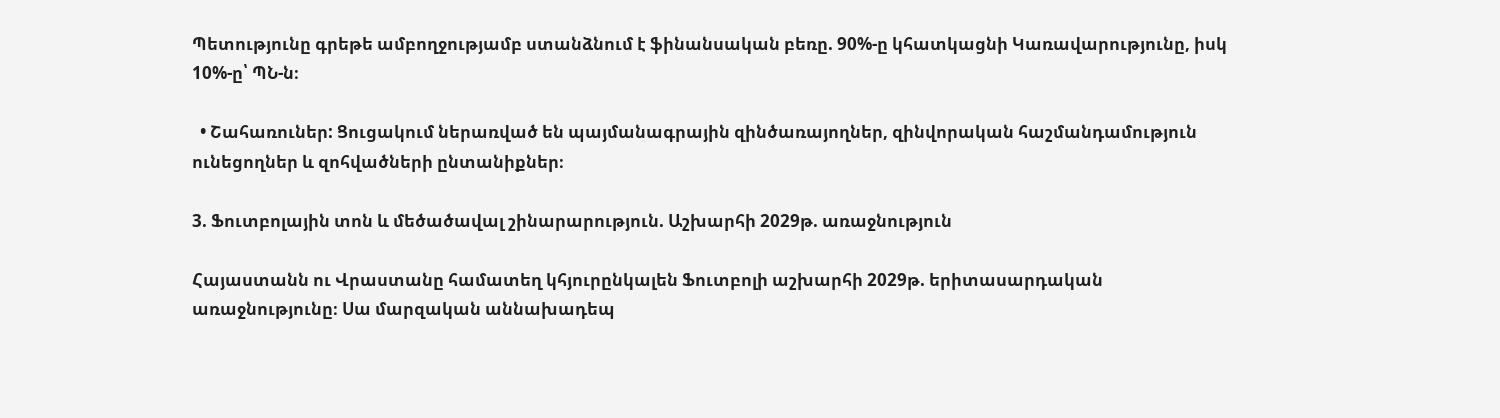Պետությունը գրեթե ամբողջությամբ ստանձնում է ֆինանսական բեռը. 90%-ը կհատկացնի Կառավարությունը, իսկ 10%-ը՝ ՊՆ-ն։

  • Շահառուներ: Ցուցակում ներառված են պայմանագրային զինծառայողներ, զինվորական հաշմանդամություն ունեցողներ և զոհվածների ընտանիքներ։

3. Ֆուտբոլային տոն և մեծածավալ շինարարություն. Աշխարհի 2029թ. առաջնություն

Հայաստանն ու Վրաստանը համատեղ կհյուրընկալեն Ֆուտբոլի աշխարհի 2029թ. երիտասարդական առաջնությունը։ Սա մարզական աննախադեպ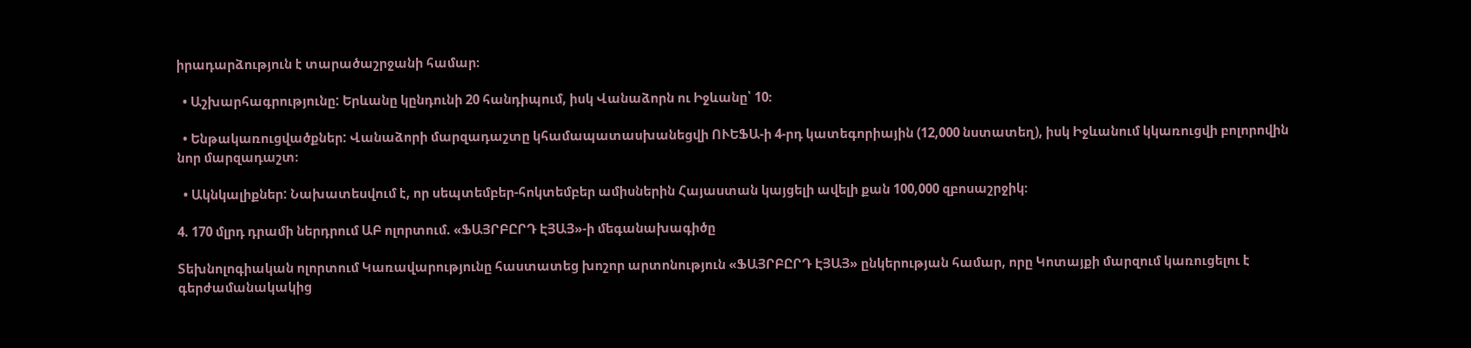իրադարձություն է տարածաշրջանի համար։

  • Աշխարհագրությունը: Երևանը կընդունի 20 հանդիպում, իսկ Վանաձորն ու Իջևանը՝ 10։

  • Ենթակառուցվածքներ: Վանաձորի մարզադաշտը կհամապատասխանեցվի ՈՒԵՖԱ-ի 4-րդ կատեգորիային (12,000 նստատեղ), իսկ Իջևանում կկառուցվի բոլորովին նոր մարզադաշտ։

  • Ակնկալիքներ: Նախատեսվում է, որ սեպտեմբեր-հոկտեմբեր ամիսներին Հայաստան կայցելի ավելի քան 100,000 զբոսաշրջիկ։

4. 170 մլրդ դրամի ներդրում ԱԲ ոլորտում. «ՖԱՅՐԲԸՐԴ ԷՅԱՅ»-ի մեգանախագիծը

Տեխնոլոգիական ոլորտում Կառավարությունը հաստատեց խոշոր արտոնություն «ՖԱՅՐԲԸՐԴ ԷՅԱՅ» ընկերության համար, որը Կոտայքի մարզում կառուցելու է գերժամանակակից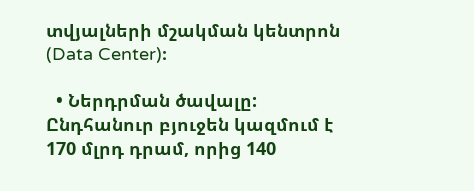տվյալների մշակման կենտրոն (Data Center)։

  • Ներդրման ծավալը: Ընդհանուր բյուջեն կազմում է 170 մլրդ դրամ, որից 140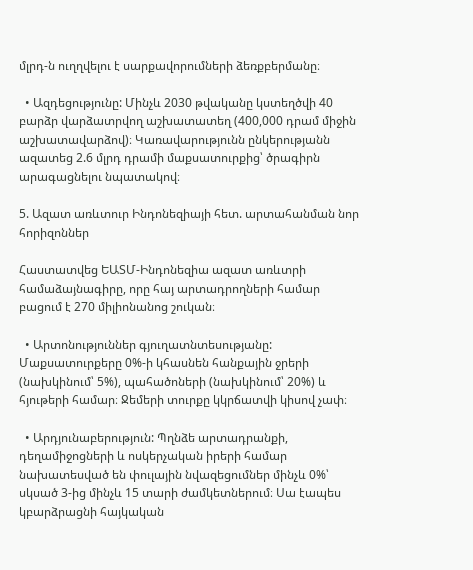մլրդ-ն ուղղվելու է սարքավորումների ձեռքբերմանը։

  • Ազդեցությունը: Մինչև 2030 թվականը կստեղծվի 40 բարձր վարձատրվող աշխատատեղ (400,000 դրամ միջին աշխատավարձով)։ Կառավարությունն ընկերությանն ազատեց 2.6 մլրդ դրամի մաքսատուրքից՝ ծրագիրն արագացնելու նպատակով։

5. Ազատ առևտուր Ինդոնեզիայի հետ. արտահանման նոր հորիզոններ

Հաստատվեց ԵԱՏՄ-Ինդոնեզիա ազատ առևտրի համաձայնագիրը, որը հայ արտադրողների համար բացում է 270 միլիոնանոց շուկան։

  • Արտոնություններ գյուղատնտեսությանը: Մաքսատուրքերը 0%-ի կհասնեն հանքային ջրերի (նախկինում՝ 5%), պահածոների (նախկինում՝ 20%) և հյութերի համար։ Ջեմերի տուրքը կկրճատվի կիսով չափ։

  • Արդյունաբերություն: Պղնձե արտադրանքի, դեղամիջոցների և ոսկերչական իրերի համար նախատեսված են փուլային նվազեցումներ մինչև 0%՝ սկսած 3-ից մինչև 15 տարի ժամկետներում։ Սա էապես կբարձրացնի հայկական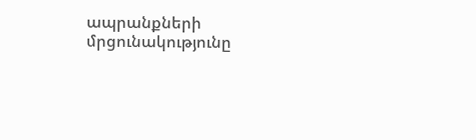ապրանքների մրցունակությունը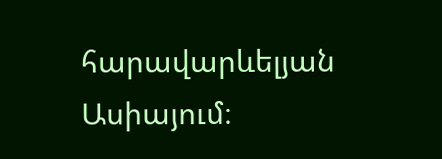հարավարևելյան Ասիայում։